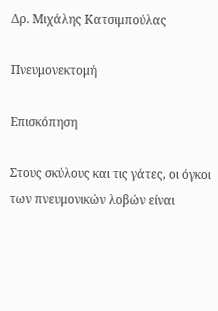Δρ. Μιχάλης Κατσιμπούλας

Πνευμονεκτομή

Επισκόπηση

Στους σκύλους και τις γάτες, οι όγκοι των πνευμονικών λοβών είναι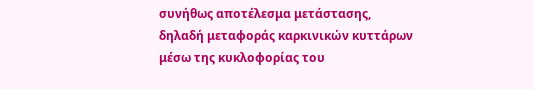συνήθως αποτέλεσμα μετάστασης, δηλαδή μεταφοράς καρκινικών κυττάρων μέσω της κυκλοφορίας του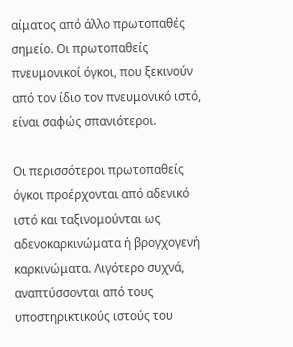αίματος από άλλο πρωτοπαθές σημείο. Οι πρωτοπαθείς πνευμονικοί όγκοι, που ξεκινούν από τον ίδιο τον πνευμονικό ιστό, είναι σαφώς σπανιότεροι.

Οι περισσότεροι πρωτοπαθείς όγκοι προέρχονται από αδενικό ιστό και ταξινομούνται ως αδενοκαρκινώματα ή βρογχογενή καρκινώματα. Λιγότερο συχνά, αναπτύσσονται από τους υποστηρικτικούς ιστούς του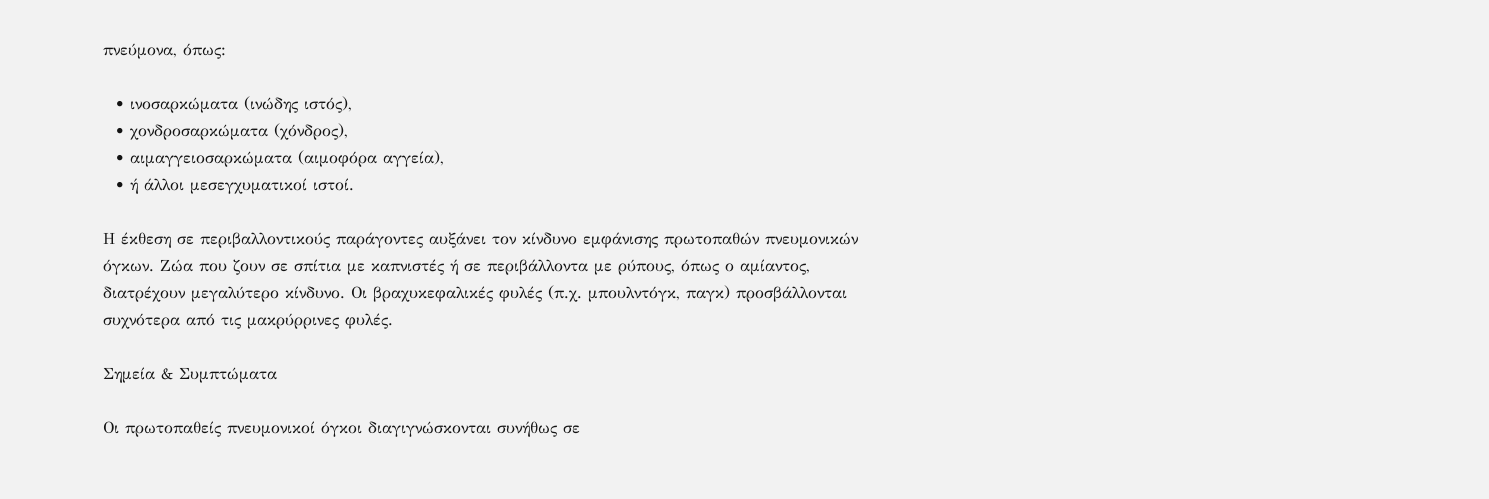πνεύμονα, όπως:

  • ινοσαρκώματα (ινώδης ιστός),
  • χονδροσαρκώματα (χόνδρος),
  • αιμαγγειοσαρκώματα (αιμοφόρα αγγεία),
  • ή άλλοι μεσεγχυματικοί ιστοί.

Η έκθεση σε περιβαλλοντικούς παράγοντες αυξάνει τον κίνδυνο εμφάνισης πρωτοπαθών πνευμονικών όγκων. Ζώα που ζουν σε σπίτια με καπνιστές ή σε περιβάλλοντα με ρύπους, όπως ο αμίαντος, διατρέχουν μεγαλύτερο κίνδυνο. Οι βραχυκεφαλικές φυλές (π.χ. μπουλντόγκ, παγκ) προσβάλλονται συχνότερα από τις μακρύρρινες φυλές.

Σημεία & Συμπτώματα

Οι πρωτοπαθείς πνευμονικοί όγκοι διαγιγνώσκονται συνήθως σε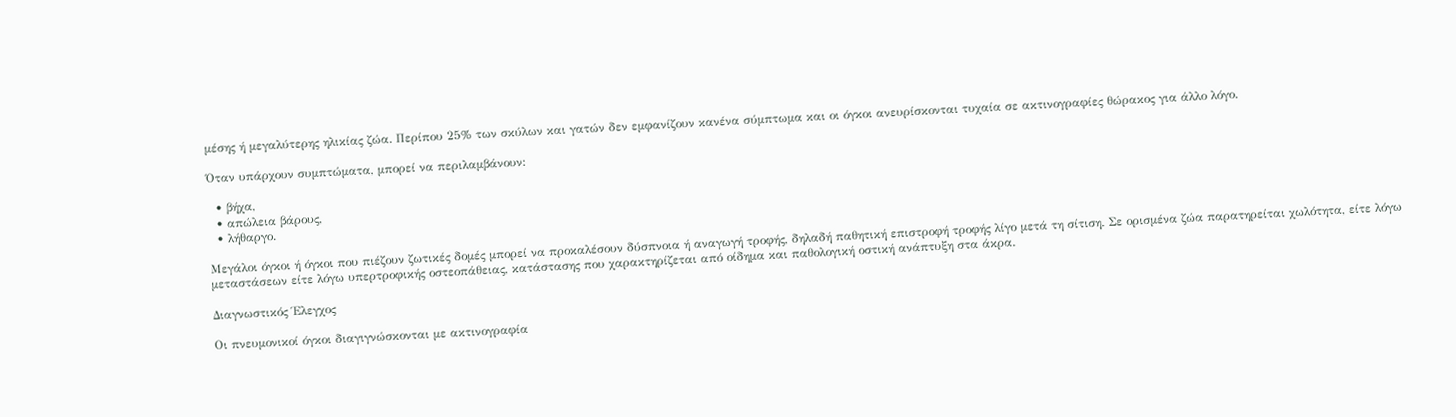μέσης ή μεγαλύτερης ηλικίας ζώα. Περίπου 25% των σκύλων και γατών δεν εμφανίζουν κανένα σύμπτωμα και οι όγκοι ανευρίσκονται τυχαία σε ακτινογραφίες θώρακος για άλλο λόγο.

Όταν υπάρχουν συμπτώματα, μπορεί να περιλαμβάνουν:

  • βήχα,
  • απώλεια βάρους,
  • λήθαργο.

Μεγάλοι όγκοι ή όγκοι που πιέζουν ζωτικές δομές μπορεί να προκαλέσουν δύσπνοια ή αναγωγή τροφής, δηλαδή παθητική επιστροφή τροφής λίγο μετά τη σίτιση. Σε ορισμένα ζώα παρατηρείται χωλότητα, είτε λόγω μεταστάσεων είτε λόγω υπερτροφικής οστεοπάθειας, κατάστασης που χαρακτηρίζεται από οίδημα και παθολογική οστική ανάπτυξη στα άκρα.

Διαγνωστικός Έλεγχος

Οι πνευμονικοί όγκοι διαγιγνώσκονται με ακτινογραφία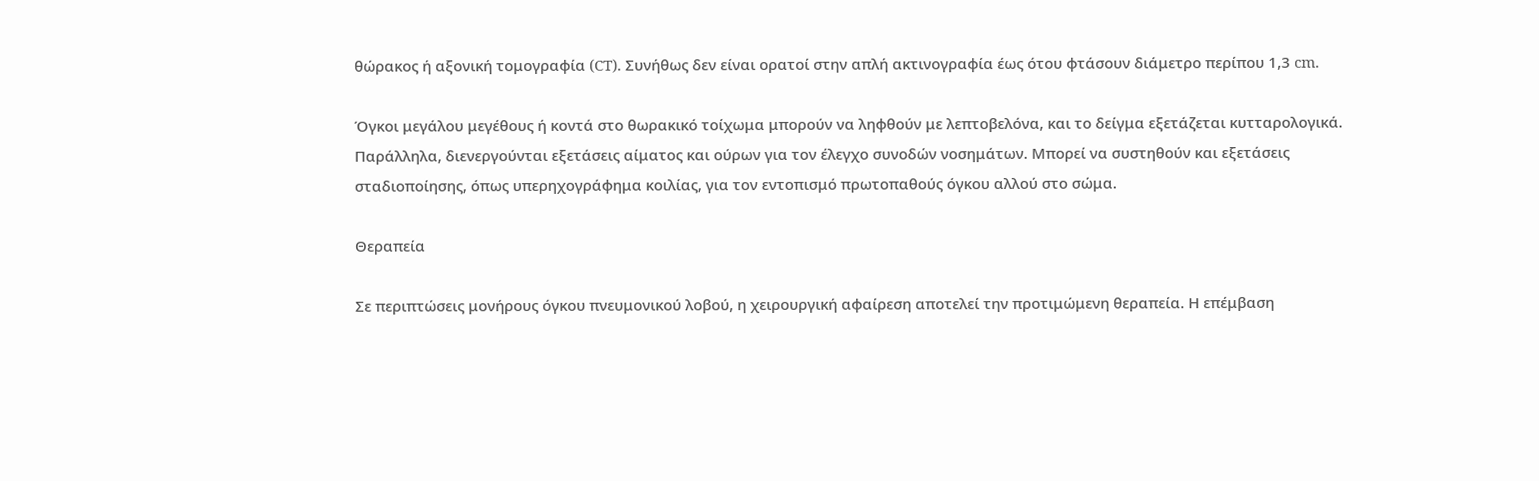θώρακος ή αξονική τομογραφία (CT). Συνήθως δεν είναι ορατοί στην απλή ακτινογραφία έως ότου φτάσουν διάμετρο περίπου 1,3 cm.

Όγκοι μεγάλου μεγέθους ή κοντά στο θωρακικό τοίχωμα μπορούν να ληφθούν με λεπτοβελόνα, και το δείγμα εξετάζεται κυτταρολογικά. Παράλληλα, διενεργούνται εξετάσεις αίματος και ούρων για τον έλεγχο συνοδών νοσημάτων. Μπορεί να συστηθούν και εξετάσεις σταδιοποίησης, όπως υπερηχογράφημα κοιλίας, για τον εντοπισμό πρωτοπαθούς όγκου αλλού στο σώμα.

Θεραπεία

Σε περιπτώσεις μονήρους όγκου πνευμονικού λοβού, η χειρουργική αφαίρεση αποτελεί την προτιμώμενη θεραπεία. Η επέμβαση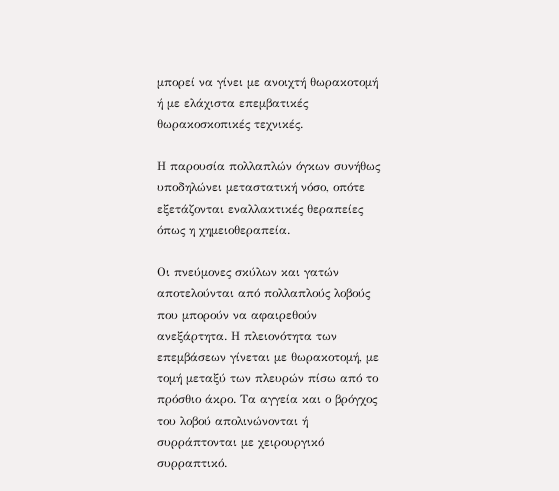μπορεί να γίνει με ανοιχτή θωρακοτομή ή με ελάχιστα επεμβατικές θωρακοσκοπικές τεχνικές.

Η παρουσία πολλαπλών όγκων συνήθως υποδηλώνει μεταστατική νόσο, οπότε εξετάζονται εναλλακτικές θεραπείες όπως η χημειοθεραπεία.

Οι πνεύμονες σκύλων και γατών αποτελούνται από πολλαπλούς λοβούς που μπορούν να αφαιρεθούν ανεξάρτητα. Η πλειονότητα των επεμβάσεων γίνεται με θωρακοτομή, με τομή μεταξύ των πλευρών πίσω από το πρόσθιο άκρο. Τα αγγεία και ο βρόγχος του λοβού απολινώνονται ή συρράπτονται με χειρουργικό συρραπτικό.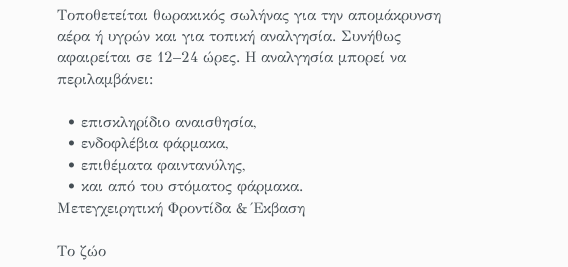Τοποθετείται θωρακικός σωλήνας για την απομάκρυνση αέρα ή υγρών και για τοπική αναλγησία. Συνήθως αφαιρείται σε 12–24 ώρες. Η αναλγησία μπορεί να περιλαμβάνει:

  • επισκληρίδιο αναισθησία,
  • ενδοφλέβια φάρμακα,
  • επιθέματα φαιντανύλης,
  • και από του στόματος φάρμακα.
Μετεγχειρητική Φροντίδα & Έκβαση

Το ζώο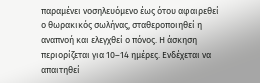παραμένει νοσηλευόμενο έως ότου αφαιρεθεί ο θωρακικός σωλήνας, σταθεροποιηθεί η αναπνοή και ελεγχθεί ο πόνος. Η άσκηση περιορίζεται για 10–14 ημέρες. Ενδέχεται να απαιτηθεί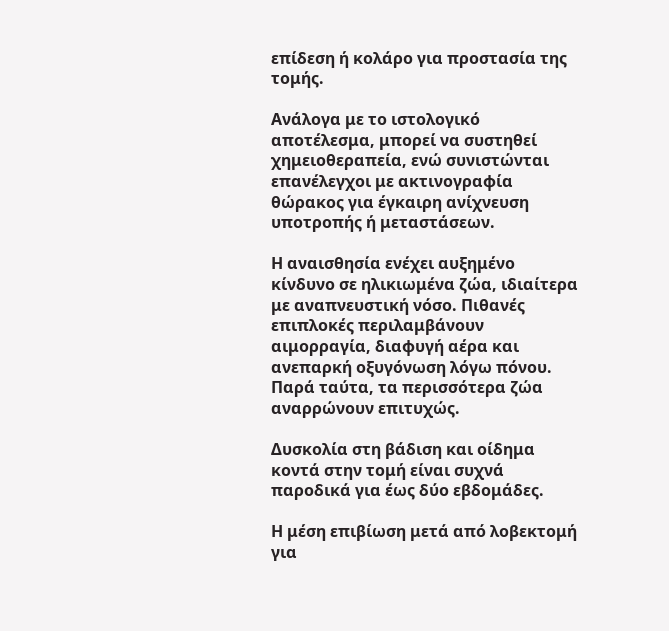επίδεση ή κολάρο για προστασία της τομής.

Ανάλογα με το ιστολογικό αποτέλεσμα, μπορεί να συστηθεί χημειοθεραπεία, ενώ συνιστώνται επανέλεγχοι με ακτινογραφία θώρακος για έγκαιρη ανίχνευση υποτροπής ή μεταστάσεων.

Η αναισθησία ενέχει αυξημένο κίνδυνο σε ηλικιωμένα ζώα, ιδιαίτερα με αναπνευστική νόσο. Πιθανές επιπλοκές περιλαμβάνουν αιμορραγία, διαφυγή αέρα και ανεπαρκή οξυγόνωση λόγω πόνου. Παρά ταύτα, τα περισσότερα ζώα αναρρώνουν επιτυχώς.

Δυσκολία στη βάδιση και οίδημα κοντά στην τομή είναι συχνά παροδικά για έως δύο εβδομάδες.

Η μέση επιβίωση μετά από λοβεκτομή για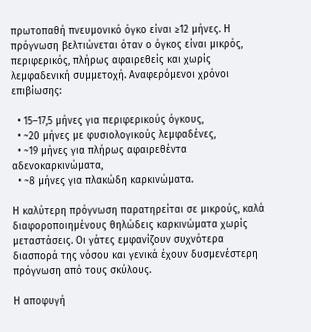πρωτοπαθή πνευμονικό όγκο είναι ≥12 μήνες. Η πρόγνωση βελτιώνεται όταν ο όγκος είναι μικρός, περιφερικός, πλήρως αφαιρεθείς και χωρίς λεμφαδενική συμμετοχή. Αναφερόμενοι χρόνοι επιβίωσης:

  • 15–17,5 μήνες για περιφερικούς όγκους,
  • ~20 μήνες με φυσιολογικούς λεμφαδένες,
  • ~19 μήνες για πλήρως αφαιρεθέντα αδενοκαρκινώματα,
  • ~8 μήνες για πλακώδη καρκινώματα.

Η καλύτερη πρόγνωση παρατηρείται σε μικρούς, καλά διαφοροποιημένους θηλώδεις καρκινώματα χωρίς μεταστάσεις. Οι γάτες εμφανίζουν συχνότερα διασπορά της νόσου και γενικά έχουν δυσμενέστερη πρόγνωση από τους σκύλους.

Η αποφυγή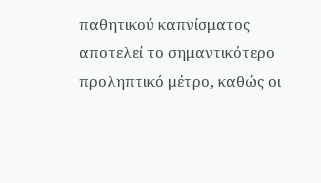παθητικού καπνίσματος αποτελεί το σημαντικότερο προληπτικό μέτρο, καθώς οι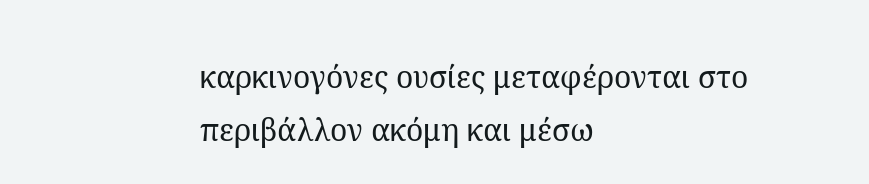καρκινογόνες ουσίες μεταφέρονται στο περιβάλλον ακόμη και μέσω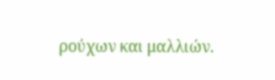ρούχων και μαλλιών.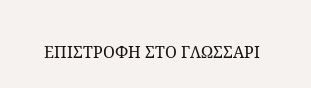ΕΠΙΣΤΡΟΦΗ ΣΤΟ ΓΛΩΣΣΑΡΙ